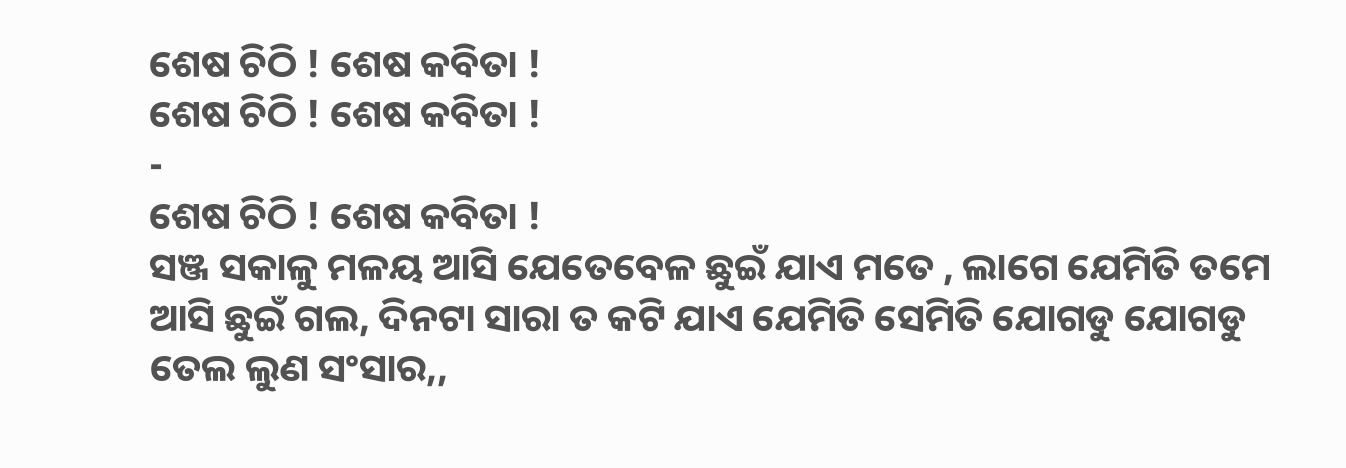ଶେଷ ଚିଠି ! ଶେଷ କବିତା !
ଶେଷ ଚିଠି ! ଶେଷ କବିତା !
-
ଶେଷ ଚିଠି ! ଶେଷ କବିତା !
ସଞ୍ଜ ସକାଳୁ ମଳୟ ଆସି ଯେତେବେଳ ଛୁଇଁ ଯାଏ ମତେ , ଲାଗେ ଯେମିତି ତମେ ଆସି ଛୁଇଁ ଗଲ, ଦିନଟା ସାରା ତ କଟି ଯାଏ ଯେମିତି ସେମିତି ଯୋଗଡୁ ଯୋଗଡୁ ତେଲ ଲୁଣ ସଂସାର,,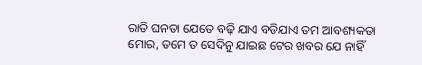ରାତି ଘନତା ଯେତେ ବଢ଼ି ଯାଏ ବଡିଯାଏ ତମ ଆବଶ୍ୟକତା ମୋର, ତମେ ତ ସେଦିନୁ ଯାଇଛ ଟେର ଖବର ଯେ ନାହିଁ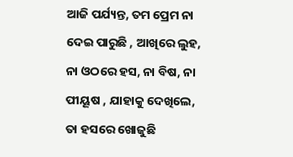ଆଜି ପର୍ଯ୍ୟନ୍ତ, ତମ ପ୍ରେମ ନା ଦେଇ ପାରୁଛି , ଆଖିରେ ଲୁହ, ନା ଓଠରେ ହସ, ନା ବିଷ, ନା ପୀୟୂଷ , ଯାହାକୁ ଦେଖିଲେ, ତା ହସରେ ଖୋଜୁଛି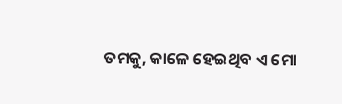ତମକୁ, କାଳେ ହେଇଥିବ ଏ ମୋ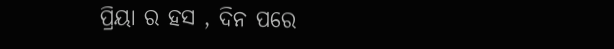ପ୍ରିୟା ର ହସ , ଦିନ ପରେ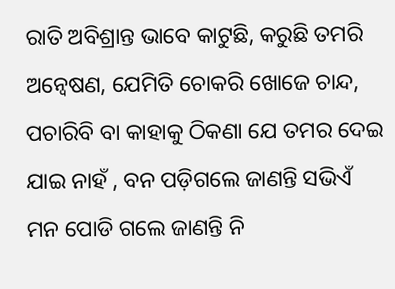ରାତି ଅବିଶ୍ରାନ୍ତ ଭାବେ କାଟୁଛି, କରୁଛି ତମରି ଅନ୍ୱେଷଣ, ଯେମିତି ଚୋକରି ଖୋଜେ ଚାନ୍ଦ, ପଚାରିବି ବା କାହାକୁ ଠିକଣା ଯେ ତମର ଦେଇ ଯାଇ ନାହଁ , ବନ ପଡ଼ିଗଲେ ଜାଣନ୍ତି ସଭିଏଁ ମନ ପୋଡି ଗଲେ ଜାଣନ୍ତି ନି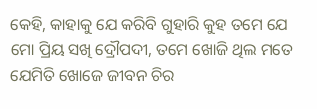କେହି, କାହାକୁ ଯେ କରିବି ଗୁହାରି କୁହ ତମେ ଯେ ମୋ ପ୍ରିୟ ସଖି ଦ୍ରୌପଦୀ, ତମେ ଖୋଜି ଥିଲ ମତେ ଯେମିତି ଖୋଜେ ଜୀବନ ଚିର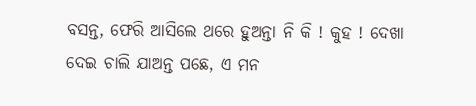ବସନ୍ତ, ଫେରି ଆସିଲେ ଥରେ ହୁଅନ୍ତା ନି କି ! କୁହ ! ଦେଖା ଦେଇ ଚାଲି ଯାଅନ୍ତ ପଛେ, ଏ ମନ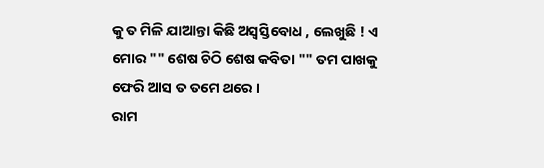କୁ ତ ମିଳି ଯାଆନ୍ତା କିଛି ଅସ୍ବସ୍ତିବୋଧ , ଲେଖୁଛି ! ଏ ମୋର "" ଶେଷ ଚିଠି ଶେଷ କବିତା "" ତମ ପାଖକୁ ଫେରି ଆସ ତ ତମେ ଥରେ ।
ରାମ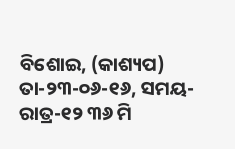ବିଶୋଇ, (କାଶ୍ୟପ) ତା-୨୩-୦୬-୧୬, ସମୟ-ରାତ୍ର-୧୨ ୩୬ ମି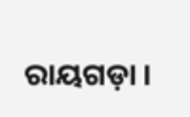ରାୟଗଡ଼ା ।